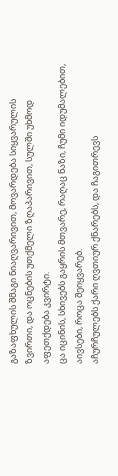გაზაფხულის შმაგი ნიაღვარივით, მოვარდება სიყვარულის ზვირთი, და ოცნების უთქმელი ზღაპარივით, სულში უხმოდ აფეთქდება კვირტი.
ცა იცინის, სხივებს გაყრის მთვარე, რაღაც ნაზი, ჩუმი იდუმალებით, აივსები, როცა შეიყვარებ.
აჩურჩულებს ქარი ღვთიურ ქნარებს, და ჩაგითრევს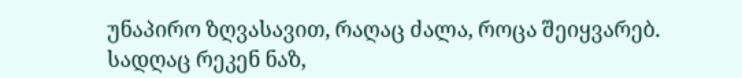უნაპირო ზღვასავით, რაღაც ძალა, როცა შეიყვარებ.
სადღაც რეკენ ნაზ,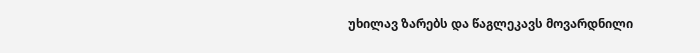უხილავ ზარებს და წაგლეკავს მოვარდნილი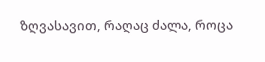ზღვასავით, რაღაც ძალა, როცა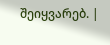შეიყვარებ. |